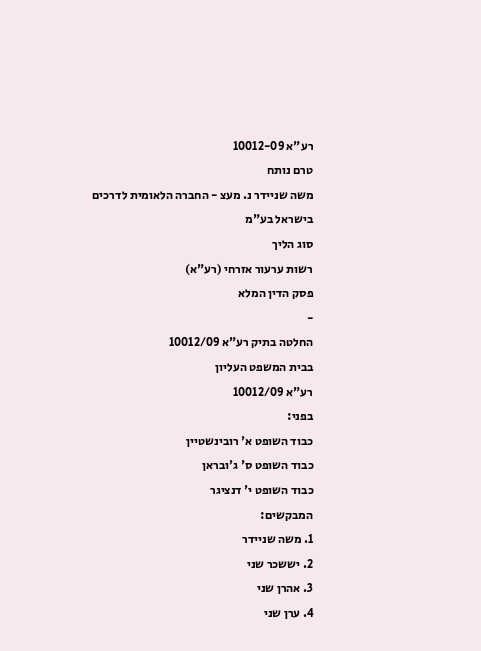רע"א 10012-09
טרם נותח
משה שניידר נ. מעצ - החברה הלאומית לדרכים בישראל בע"מ
סוג הליך
רשות ערעור אזרחי (רע"א)
פסק הדין המלא
-
החלטה בתיק רע"א 10012/09
בבית המשפט העליון
רע"א 10012/09
בפני:
כבוד השופט א' רובינשטיין
כבוד השופט ס' ג'ובראן
כבוד השופט י' דנציגר
המבקשים:
1. משה שניידר
2. יששכר שני
3. אהרן שני
4. ערן שני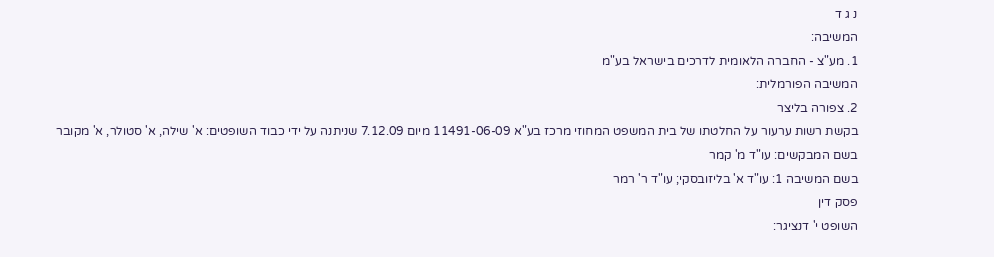נ ג ד
המשיבה:
1. מע"צ - החברה הלאומית לדרכים בישראל בע"מ
המשיבה הפורמלית:
2. צפורה בליצר
בקשת רשות ערעור על החלטתו של בית המשפט המחוזי מרכז בע"א 11491-06-09 מיום 7.12.09 שניתנה על ידי כבוד השופטים: א' שילה, א' סטולר, א' מקובר
בשם המבקשים: עו"ד מ' קמר
בשם המשיבה 1: עו"ד א' בליזובסקי; עו"ד ר' רמר
פסק דין
השופט י' דנציגר: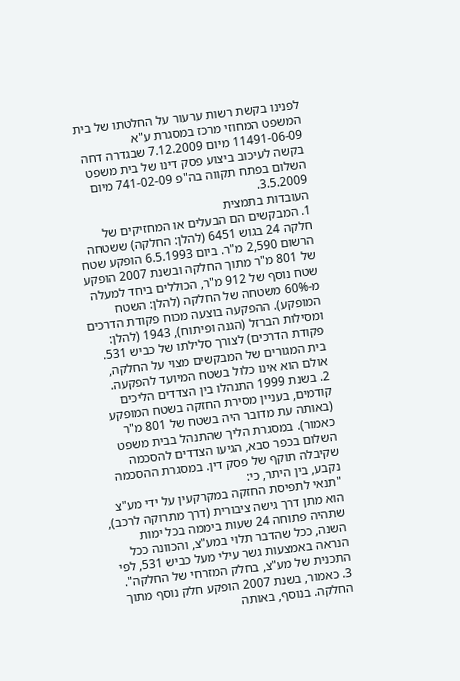לפנינו בקשת רשות ערעור על החלטתו של בית המשפט המחוזי מרכז במסגרת ע"א 11491-06-09 מיום 7.12.2009 שבגדרה דחה בקשה לעיכוב ביצוע פסק דינו של בית משפט השלום בפתח תקווה בה"פ 741-02-09 מיום 3.5.2009.
העובדות בתמצית
1. המבקשים הם הבעלים או המחזיקים של חלקה 24 בגוש 6451 (להלן: החלקה) ששטחה הרשום 2,590 מ"ר. ביום 6.5.1993 הופקע שטח של 801 מ"ר מתוך החלקה ובשנת 2007 הופקע שטח נוסף של 912 מ"ר, הכוללים ביחד למעלה מ-60% משטחה של החלקה (להלן: השטח המופקע). ההפקעה בוצעה מכוח פקודת הדרכים ומסילות הברזל (הגנה ופיתוח), 1943 (להלן: פקודת הדרכים) לצורך סלילתו של כביש 531. בית המגורים של המבקשים מצוי על החלקה, אולם הוא אינו כלול בשטח המיועד להפקעה.
2. בשנת 1999 התנהלו בין הצדדים הליכים קודמים, בעניין מסירת החזקה בשטח המופקע (באותה עת מדובר היה בשטח של 801 מ"ר כאמור). במסגרת הליך שהתנהל בבית משפט השלום בכפר סבא, הגיעו הצדדים להסכמה שקיבלה תוקף של פסק דין. במסגרת ההסכמה נקבע, בין היתר, כי:
"תנאי לתפיסת החזקה במקרקעין על ידי מע"צ הוא מתן דרך גישה ציבורית (דרך מתרוקה לרכב), שתהיה פתוחה 24 שעות ביממה בכל ימות השנה, ככל שהדבר תלוי במע"צ, והכוונה ככל הנראה באמצעות גשר עילי מעל כביש 531, לפי התכנית של מע"צ, בחלק המזרחי של החלקה".
3. כאמור, בשנת 2007 הופקע חלק נוסף מתוך החלקה. בנוסף, באותה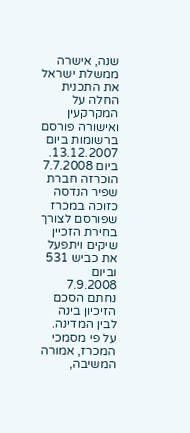שנה, אישרה ממשלת ישראל את התכנית החלה על המקרקעין ואישורה פורסם ברשומות ביום 13.12.2007. ביום 7.7.2008 הוכרזה חברת שפיר הנדסה כזוכה במכרז שפורסם לצורך בחירת הזכיין שיקים ויתפעל את כביש 531 וביום 7.9.2008 נחתם הסכם הזיכיון בינה לבין המדינה. על פי מסמכי המכרז, אמורה המשיבה,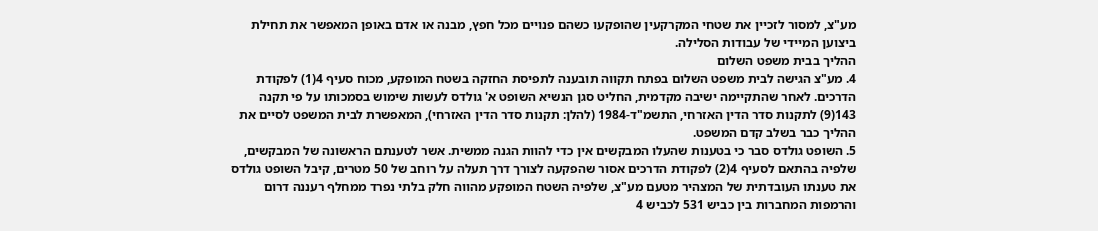מע"צ, למסור לזכיין את שטחי המקרקעין שהופקעו כשהם פנויים מכל חפץ, מבנה או אדם באופן המאפשר את תחילת ביצוען המיידי של עבודות הסלילה.
ההליך בבית משפט השלום
4. מע"צ הגישה לבית משפט השלום בפתח תקווה תובענה לתפיסת החזקה בשטח המופקע, מכוח סעיף 4(1) לפקודת הדרכים. לאחר שהתקיימה ישיבה מקדמית, החליט סגן הנשיא השופט א' גולדס לעשות שימוש בסמכותו על פי תקנה 143(9) לתקנות סדר הדין האזרחי, התשמ"ד-1984 (להלן: תקנות סדר הדין האזרחי), המאפשרת לבית המשפט לסיים את ההליך כבר בשלב קדם המשפט.
5. השופט גולדס סבר כי בטענות שהעלו המבקשים אין כדי להוות הגנה ממשית. אשר לטענתם הראשונה של המבקשים, שלפיה בהתאם לסעיף 4(2) לפקודת הדרכים אסור שהפקעה לצורך דרך תעלה על רוחב של 50 מטרים, קיבל השופט גולדס את טענתו העובדתית של המצהיר מטעם מע"צ, שלפיה השטח המופקע מהווה חלק בלתי נפרד ממחלף רעננה דרום והרמפות המחברות בין כביש 531 לכביש 4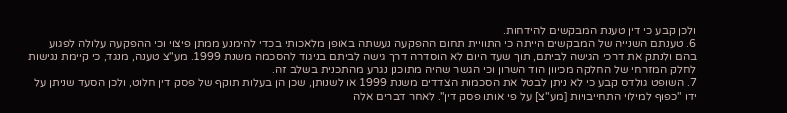ולכן קבע כי דין טענת המבקשים להידחות.
6. טענתם השנייה של המבקשים הייתה כי התוויית תחום ההפקעה נעשתה באופן מלאכותי בכדי להימנע ממתן פיצוי וכי ההפקעה עלולה לפגוע בהם ולנתק את דרכי הגישה לביתם, תוך שעד היום לא הוסדרה דרך גישה לביתם בניגוד להסכמה משנת 1999. מע"צ טענה, מנגד, כי קיימת נגישות לחלק המזרחי של החלקה מכיוון הוד השרון וכי הגשר שהיה מתוכנן נגרע מהתכנית בשלב זה.
7. השופט גולדס קבע כי לא ניתן לבטל את הסכמות הצדדים משנת 1999 או לשנותן, שכן הן בעלות תוקף של פסק דין חלוט, ולכן הסעד שניתן על ידו "כפוף למילוי התחייבויות [מע"צ] על פי אותו פסק דין". לאחר דברים אלה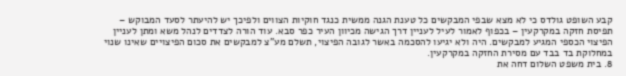קבע השופט גולדס כי לא מצא שבפי המבקשים כל טענת הגנה ממשית כנגד חוקיות הצווים ולפיכך יש להיעתר לסעד המבוקש – תפיסת חזקה במקרקעין – בכפוף לאמור לעיל לעניין דרך הגישה מכיוון העיר כפר סבא. עוד הורה לצדדים לנהל משא ומתן לעניין הפיצוי הכספי המגיע למבקשים. היה ולא יגיעו להסכמה באשר לגובה הפיצוי, תשלם מע"צ למבקשים את סכום הפיצויים שאינו שנוי במחלוקת בד בבד עם מסירת החזקה במקרקעין.
8. בית משפט השלום דחה את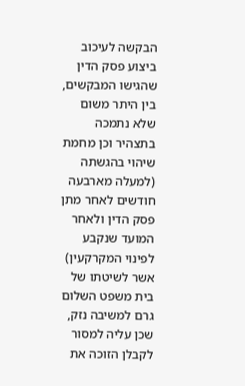הבקשה לעיכוב ביצוע פסק הדין שהגישו המבקשים, בין היתר משום שלא נתמכה בתצהיר וכן מחמת שיהוי בהגשתה (למעלה מארבעה חודשים לאחר מתן פסק הדין ולאחר המועד שנקבע לפינוי המקרקעין) אשר לשיטתו של בית משפט השלום גרם למשיבה נזק, שכן עליה למסור לקבלן הזוכה את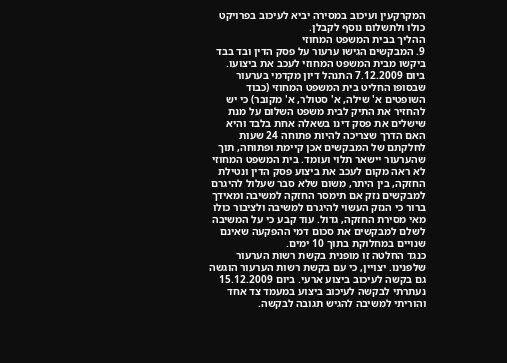המקרקעין ועיכוב במסירה יביא לעיכוב בפרויקט כולו ולתשלום נוסף לקבלן.
ההליך בבית המשפט המחוזי
9. המבקשים הגישו ערעור על פסק הדין ובד בבד ביקשו מבית המשפט המחוזי לעכב את ביצועו. ביום 7.12.2009 התנהל דיון מקדמי בערעור שבסופו החליט בית המשפט המחוזי (כבוד השופטים א' שילה, א' סטולר, א' מקובר) כי יש להחזיר את התיק לבית משפט השלום על מנת שישלים את פסק דינו בשאלה אחת בלבד והיא האם הדרך שצריכה להיות פתוחה 24 שעות לחלקתם של המבקשים אכן קיימת ופתוחה, תוך שהערעור יישאר תלוי ועומד. בית המשפט המחוזי לא ראה מקום לעכב את ביצוע פסק הדין ונטילת החזקה, בין היתר, משום שלא סבר שעלול להיגרם למבקשים נזק אם תימסר החזקה למשיבה ומאידך ברור כי הנזק העשוי להיגרם למשיבה ולציבור כולו מאי מסירת החזקה, גדול. עוד קבע כי על המשיבה לשלם למבקשים את סכום דמי ההפקעה שאינם שנויים במחלוקת בתוך 10 ימים.
כנגד החלטה זו מופנית בקשת רשות הערעור שלפנינו. יצויין, כי עם בקשת רשות הערעור הוגשה גם בקשה לעיכוב ביצוע ארעי. ביום 15.12.2009 נעתרתי לבקשה לעיכוב ביצוע במעמד צד אחד והוריתי למשיבה להגיש תגובה לבקשה.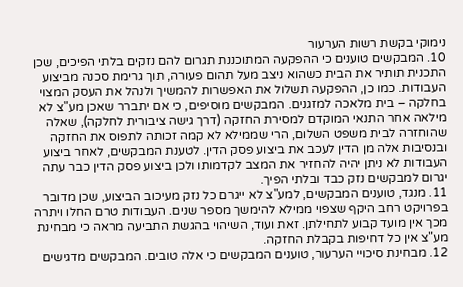נימוקי בקשת רשות הערעור
10. המבקשים טוענים כי ההפקעה המתוכננת תגרום להם נזקים בלתי הפיכים, שכן התכנית תותיר את הבית כשהוא ניצב מעל תהום פעורה, תוך גרימת סכנה מביצוע העבודות. כמו כן, ההפקעה תשלול את האפשרות להמשיך ולנהל את העסק המצוי בחלקה – בית מלאכה למזגנים. המבקשים מוסיפים, כי אם יתברר שאכן מע"צ לא מילאה אחר התנאי המוקדם למסירת החזקה (דרך גישה ציבורית לחלקה), שאלה שהוחזרה לבית משפט השלום, הרי שממילא לא קמה זכותה לתפוס את החזקה ובנסיבות אלה מן הדין לעכב את ביצוע פסק הדין. לטענת המבקשים, לאחר ביצוע העבודות לא ניתן יהיה להחזיר את המצב לקדמותו ולכן ביצוע פסק הדין כבר עתה יגרום למבקשים נזק כבד ובלתי הפיך.
11. מנגד, טוענים המבקשים, למע"צ לא ייגרם כל נזק מעיכוב הביצוע, שכן מדובר בפרויקט רחב היקף שצפוי ממילא להימשך מספר שנים. העבודות טרם החלו ויתרה מכך אין מועד קבוע לתחילתן. זאת ועוד, השיהוי בהגשת התביעה מראה כי מבחינת מע"צ אין כל דחיפות בקבלת החזקה.
12. מבחינת סיכויי הערעור, טוענים המבקשים כי אלה טובים. המבקשים מדגישים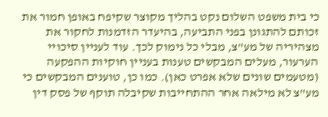כי בית משפט השלום נקט בהליך מקוצר שקיפח באופן חמור את זכותם להתגונן בפני התביעה, בהיעדר הזדמנות לחקור את מצהיריה של מע"צ, מבלי כל נימוק לכך. עוד לעניין סיכויי הערעור, מעלים המבקשים טענות בעניין חוקיות ההפקעה (מטעמים שונים שלא אפרט כאן). כמו כן, טוענים המבקשים כי מע"צ לא מילאה אחר ההתחייבות שקיבלה תוקף של פסק דין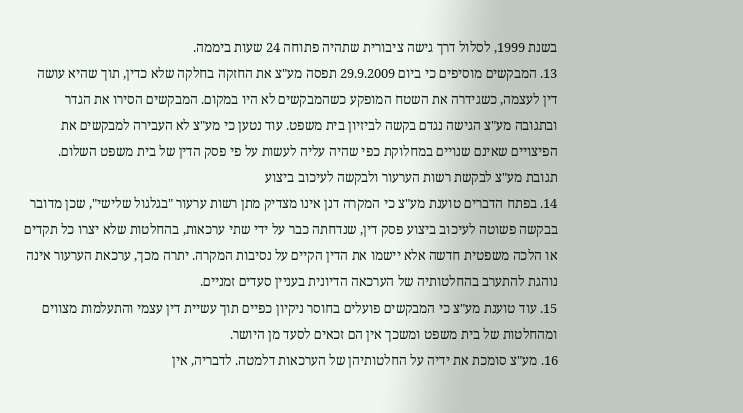בשנת 1999, לסלול דרך גישה ציבורית שתהיה פתוחה 24 שעות ביממה.
13. המבקשים מוסיפים כי ביום 29.9.2009 תפסה מע"צ את החזקה בחלקה שלא כדין, תוך שהיא עושה דין לעצמה, כשגידרה את השטח המופקע כשהמבקשים לא היו במקום. המבקשים הסירו את הגדר ובתגובה מע"צ הגישה נגדם בקשה לביזיון בית משפט. עוד נטען כי מע"צ לא העבירה למבקשים את הפיצויים שאינם שנויים במחלוקת כפי שהיה עליה לעשות על פי פסק הדין של בית משפט השלום.
תגובת מע"צ לבקשת רשות הערעור ולבקשה לעיכוב ביצוע
14. בפתח הדברים טוענת מע"צ כי המקרה דנן אינו מצדיק מתן רשות ערעור "בגלגול שלישי", שכן מדובר בבקשה פשוטה לעיכוב ביצוע פסק דין, שנדחתה כבר על ידי שתי ערכאות, בהחלטות שלא יצרו כל תקדים או הלכה משפטית חדשה אלא יישמו את הדין הקיים על נסיבות המקרה. יתרה מכך, ערכאת הערעור אינה נוהגת להתערב בהחלטותיה של הערכאה הדיונית בעניין סעדים זמניים.
15. עוד טוענת מע"צ כי המבקשים פועלים בחוסר ניקיון כפיים תוך עשיית דין עצמי והתעלמות מצווים ומהחלטות של בית משפט ומשכך אין הם זכאים לסעד מן היושר.
16. מע"צ סומכת את ידיה על החלטותיהן של הערכאות דלמטה. לדבריה, אין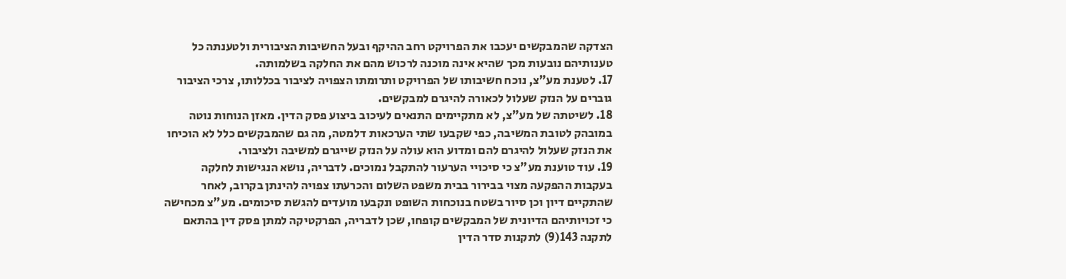הצדקה שהמבקשים יעכבו את הפרויקט רחב ההיקף ובעל החשיבות הציבורית ולטענתה כל טענותיהם נובעות מכך שהיא אינה מוכנה לרכוש מהם את החלקה בשלמותה.
17. לטענת מע"צ, נוכח חשיבותו של הפרויקט ותרומתו הצפויה לציבור בכללותו, צרכי הציבור גוברים על הנזק שעלול לכאורה להיגרם למבקשים.
18. לשיטתה של מע"צ, לא מתקיימים התנאים לעיכוב ביצוע פסק הדין. מאזן הנוחות נוטה במובהק לטובת המשיבה, כפי שקבעו שתי הערכאות דלמטה, מה גם שהמבקשים כלל לא הוכיחו את הנזק שעלול להיגרם להם ומדוע הוא עולה על הנזק שייגרם למשיבה ולציבור.
19. עוד טוענת מע"צ כי סיכויי הערעור להתקבל נמוכים. לדבריה, נושא הנגישות לחלקה בעקבות ההפקעה מצוי בבירור בבית משפט השלום והכרעתו צפויה להינתן בקרוב, לאחר שהתקיים דיון וכן סיור בשטח בנוכחות השופט ונקבעו מועדים להגשת סיכומים. מע"צ מכחישה כי זכויותיהם הדיונית של המבקשים קופחו, שכן לדבריה, הפרקטיקה למתן פסק דין בהתאם לתקנה 143(9) לתקנות סדר הדין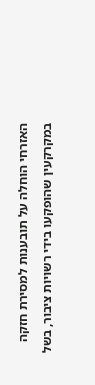האזרחי הוחלה על תובענות למסירת חזקה במקרקעין שהופקעו בידי רשויות ציבור, בשל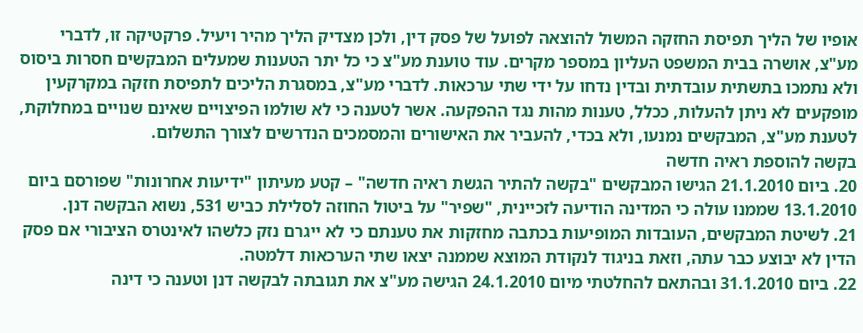אופיו של הליך תפיסת החזקה המשול להוצאה לפועל של פסק דין, ולכן מצדיק הליך מהיר ויעיל. פרקטיקה זו, לדברי מע"צ, אושרה בבית המשפט העליון במספר מקרים. עוד טוענת מע"צ כי כל יתר הטענות שמעלים המבקשים חסרות ביסוס ולא נתמכו בתשתית עובדתית ובדין נדחו על ידי שתי ערכאות. לדברי מע"צ, במסגרת הליכים לתפיסת חזקה במקרקעין מופקעים לא ניתן להעלות, ככלל, טענות מהות נגד ההפקעה. אשר לטענה כי לא שולמו הפיצויים שאינם שנויים במחלוקת, לטענת מע"צ, המבקשים נמנעו, ולא בכדי, להעביר את האישורים והמסמכים הנדרשים לצורך התשלום.
בקשה להוספת ראיה חדשה
20. ביום 21.1.2010 הגישו המבקשים "בקשה להתיר הגשת ראיה חדשה" – קטע מעיתון "ידיעות אחרונות" שפורסם ביום 13.1.2010 שממנו עולה כי המדינה הודיעה לזכיינית, "שפיר" על ביטול החוזה לסלילת כביש 531, נשוא הבקשה דנן.
21. לשיטת המבקשים, העובדות המופיעות בכתבה מחזקות את טענתם כי לא ייגרם נזק כלשהו לאינטרס הציבורי אם פסק הדין לא יבוצע כבר עתה, וזאת בניגוד לנקודת המוצא שממנה יצאו שתי הערכאות דלמטה.
22. ביום 31.1.2010 ובהתאם להחלטתי מיום 24.1.2010 הגישה מע"צ את תגובתה לבקשה דנן וטענה כי דינה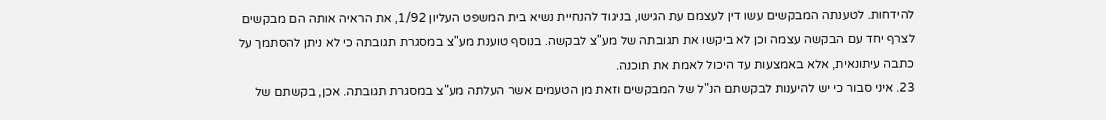להידחות. לטענתה המבקשים עשו דין לעצמם עת הגישו, בניגוד להנחיית נשיא בית המשפט העליון 1/92, את הראיה אותה הם מבקשים לצרף יחד עם הבקשה עצמה וכן לא ביקשו את תגובתה של מע"צ לבקשה. בנוסף טוענת מע"צ במסגרת תגובתה כי לא ניתן להסתמך על כתבה עיתונאית, אלא באמצעות עד היכול לאמת את תוכנה.
23. איני סבור כי יש להיענות לבקשתם הנ"ל של המבקשים וזאת מן הטעמים אשר העלתה מע"צ במסגרת תגובתה. אכן, בקשתם של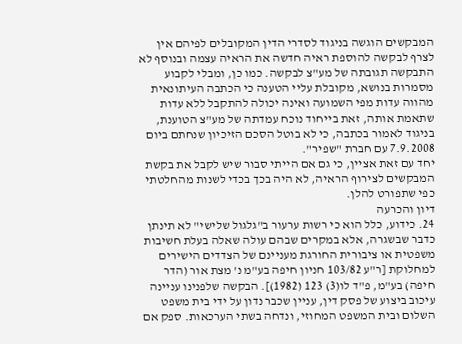המבקשים הוגשה בניגוד לסדרי הדין המקובלים לפיהם אין לצרף לבקשה להוספת ראיה חדשה את הראיה עצמה ובנוסף לא התבקשה תגובתה של מע"צ לבקשה. כמו כן, ומבלי לקבוע מסמרות בנושא, מקובלת עליי הטענה כי הכתבה העיתונאית מהווה עדות מפי השמועה ואינה יכולה להתקבל ללא עדות שתאמת אותה, זאת בייחוד נוכח עמדתה של מע"צ הטוענת, בניגוד לאמור בכתבה, כי לא בוטל הסכם הזיכיון שנחתם ביום 7.9.2008 עם חברת "שפיר".
יחד עם זאת אציין, כי גם אם הייתי סבור שיש לקבל את בקשת המבקשים לצירוף הראיה, לא היה בכך בכדי לשנות מהחלטתי כפי שתפורט להלן.
דיון והכרעה
24. כידוע, כלל הוא כי רשות ערעור ב"גלגול שלישי" לא תינתן כדבר שבשגרה, אלא במקרים שבהם עולה שאלה בעלת חשיבות משפטית או ציבורית החורגת מעניינם של הצדדים הישירים למחלוקת [ר"ע 103/82 חניון חיפה בע"מ נ' מצת אור (הדר חיפה) בע"מ, פ"ד לו(3) 123 (1982)]. הבקשה שלפנינו עניינה עיכוב ביצוע של פסק דין, עניין שכבר נדון על ידי בית משפט השלום ובית המשפט המחוזי, ונדחה בשתי הערכאות. ספק אם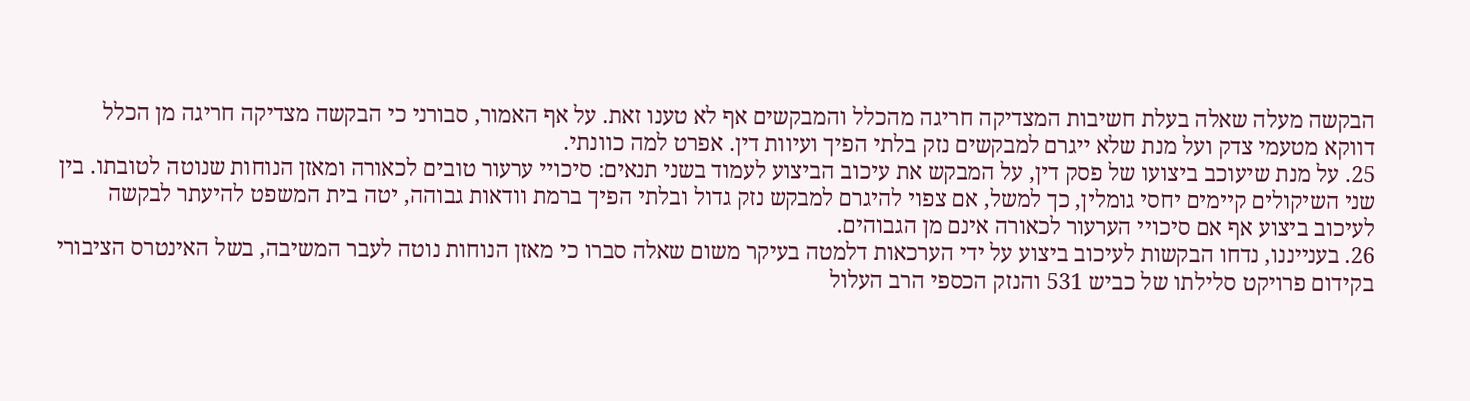הבקשה מעלה שאלה בעלת חשיבות המצדיקה חריגה מהכלל והמבקשים אף לא טענו זאת. על אף האמור, סבורני כי הבקשה מצדיקה חריגה מן הכלל דווקא מטעמי צדק ועל מנת שלא ייגרם למבקשים נזק בלתי הפיך ועיוות דין. אפרט למה כוונתי.
25. על מנת שיעוכב ביצועו של פסק דין, על המבקש את עיכוב הביצוע לעמוד בשני תנאים: סיכויי ערעור טובים לכאורה ומאזן הנוחות שנוטה לטובתו. בין שני השיקולים קיימים יחסי גומלין, כך למשל, אם צפוי להיגרם למבקש נזק גדול ובלתי הפיך ברמת וודאות גבוהה, יטה בית המשפט להיעתר לבקשה לעיכוב ביצוע אף אם סיכויי הערעור לכאורה אינם מן הגבוהים.
26. בענייננו, נדחו הבקשות לעיכוב ביצוע על ידי הערכאות דלמטה בעיקר משום שאלה סברו כי מאזן הנוחות נוטה לעבר המשיבה, בשל האינטרס הציבורי בקידום פרויקט סלילתו של כביש 531 והנזק הכספי הרב העלול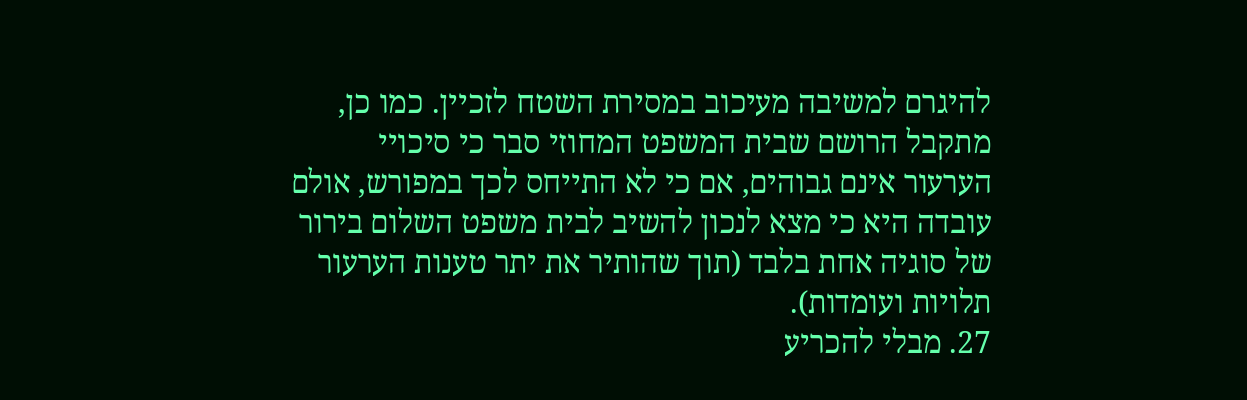להיגרם למשיבה מעיכוב במסירת השטח לזכיין. כמו כן, מתקבל הרושם שבית המשפט המחוזי סבר כי סיכויי הערעור אינם גבוהים, אם כי לא התייחס לכך במפורש, אולם עובדה היא כי מצא לנכון להשיב לבית משפט השלום בירור של סוגיה אחת בלבד (תוך שהותיר את יתר טענות הערעור תלויות ועומדות).
27. מבלי להכריע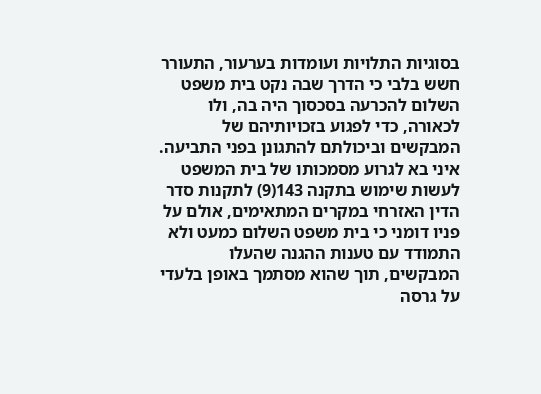בסוגיות התלויות ועומדות בערעור, התעורר חשש בלבי כי הדרך שבה נקט בית משפט השלום להכרעה בסכסוך היה בה, ולו לכאורה, כדי לפגוע בזכויותיהם של המבקשים וביכולתם להתגונן בפני התביעה. איני בא לגרוע מסמכותו של בית המשפט לעשות שימוש בתקנה 143(9) לתקנות סדר הדין האזרחי במקרים המתאימים, אולם על פניו דומני כי בית משפט השלום כמעט ולא התמודד עם טענות ההגנה שהעלו המבקשים, תוך שהוא מסתמך באופן בלעדי על גרסה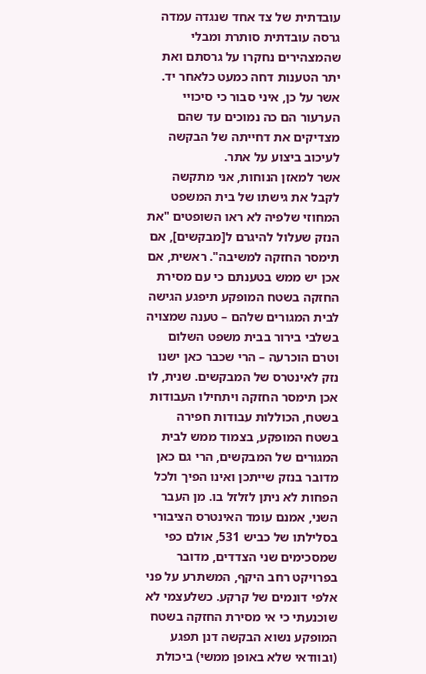עובדתית של צד אחד שנגדה עמדה גרסה עובדתית סותרת ומבלי שהמצהירים נחקרו על גרסתם ואת יתר הטענות דחה כמעט כלאחר יד. אשר על כן, איני סבור כי סיכויי הערעור הם כה נמוכים עד שהם מצדיקים את דחייתה של הבקשה לעיכוב ביצוע על אתר.
אשר למאזן הנוחות, אני מתקשה לקבל את גישתו של בית המשפט המחוזי שלפיה לא ראו השופטים "את הנזק שעלול להיגרם ל[מבקשים], אם תימסר החזקה למשיבה". ראשית, אם אכן יש ממש בטענתם כי עם מסירת החזקה בשטח המופקע תיפגע הגישה לבית המגורים שלהם – טענה שמצויה בשלבי בירור בבית משפט השלום וטרם הוכרעה – הרי שכבר כאן ישנו נזק לאינטרס של המבקשים. שנית, לו אכן תימסר החזקה ויתחילו העבודות בשטח, הכוללות עבודות חפירה בשטח המופקע, בצמוד ממש לבית המגורים של המבקשים, הרי גם כאן מדובר בנזק שייתכן ואינו הפיך ולכל הפחות לא ניתן לזלזל בו. מן העבר השני, אמנם עומד האינטרס הציבורי בסלילתו של כביש 531, אולם כפי שמסכימים שני הצדדים, מדובר בפרויקט רחב היקף, המשתרע על פני אלפי דונמים של קרקע. כשלעצמי לא שוכנעתי כי אי מסירת החזקה בשטח המופקע נשוא הבקשה דנן תפגע (ובוודאי שלא באופן ממשי) ביכולת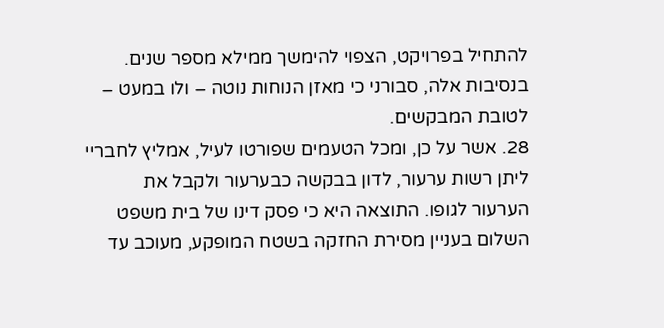להתחיל בפרויקט, הצפוי להימשך ממילא מספר שנים. בנסיבות אלה, סבורני כי מאזן הנוחות נוטה – ולו במעט – לטובת המבקשים.
28. אשר על כן, ומכל הטעמים שפורטו לעיל, אמליץ לחבריי ליתן רשות ערעור, לדון בבקשה כבערעור ולקבל את הערעור לגופו. התוצאה היא כי פסק דינו של בית משפט השלום בעניין מסירת החזקה בשטח המופקע, מעוכב עד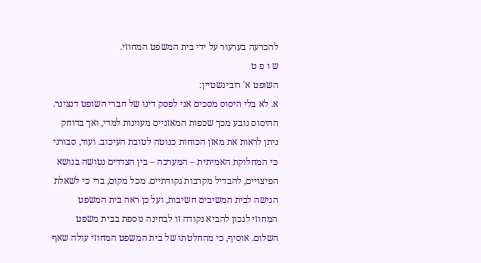להכרעה בערעור על ידי בית המשפט המחוזי.
ש ו פ ט
השופט א' רובינשטיין:
א. לא בלי היסוס מסכים אני לפסק דינו של חברי השופט דנציגר. ההיסוס נובע מכך שכפות המאזניים מעוינות למדי, ואך בדוחק ניתן לראות את מאזן הכוחות כנוטה לטובת העיכוב. ועוד, סבורני כי המחלוקת האמיתית – המערכה – בין הצדדים נטושה בנושא הפיצויים, להבדיל מקרבות נקודתיים. מכל מקום, ברי כי לשאלת הגישה לבית המשיבים חשיבות, ועל כן ראה בית המשפט המחוזי לנכון להביא נקודה זו לבחינה נוספת בבית משפט השלום. אוסיף, כי מהחלטתו של בית המשפט המחוזי עולה שאף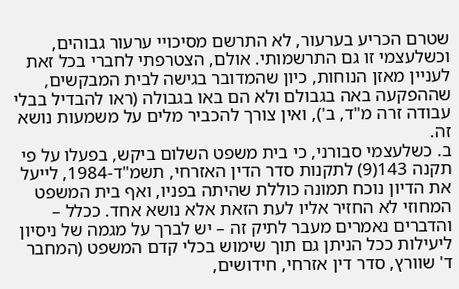שטרם הכריע בערעור, לא התרשם מסיכויי ערעור גבוהים, וכשלעצמי זו גם התרשמותי. אולם, הצטרפתי לחברי בכל זאת לעניין מאזן הנוחות, כיון שהמדובר בגישה לבית המבקשים, שההפקעה באה בגבולם ולא הם באו בגבולה (ראו להבדיל בבלי עבודה זרה מ"ד, ב'), ואין צורך להכביר מלים על משמעות נושא זה.
ב. כשלעצמי סבורני, כי בית משפט השלום ביקש, בפעלו על פי תקנה 143(9) לתקנות סדר הדין האזרחי, תשמ"ד-1984, לייעל את הדיון נוכח תמונה כוללת שהיתה בפניו, ואף בית המשפט המחוזי לא החזיר אליו לעת הזאת אלא נושא אחד. ככלל – והדברים נאמרים מעבר לתיק זה – יש לברך על מגמה של ניסיון ליעילות ככל הניתן גם תוך שימוש בכלי קדם המשפט (המחבר ד' שוורץ, סדר דין אזרחי, חידושים,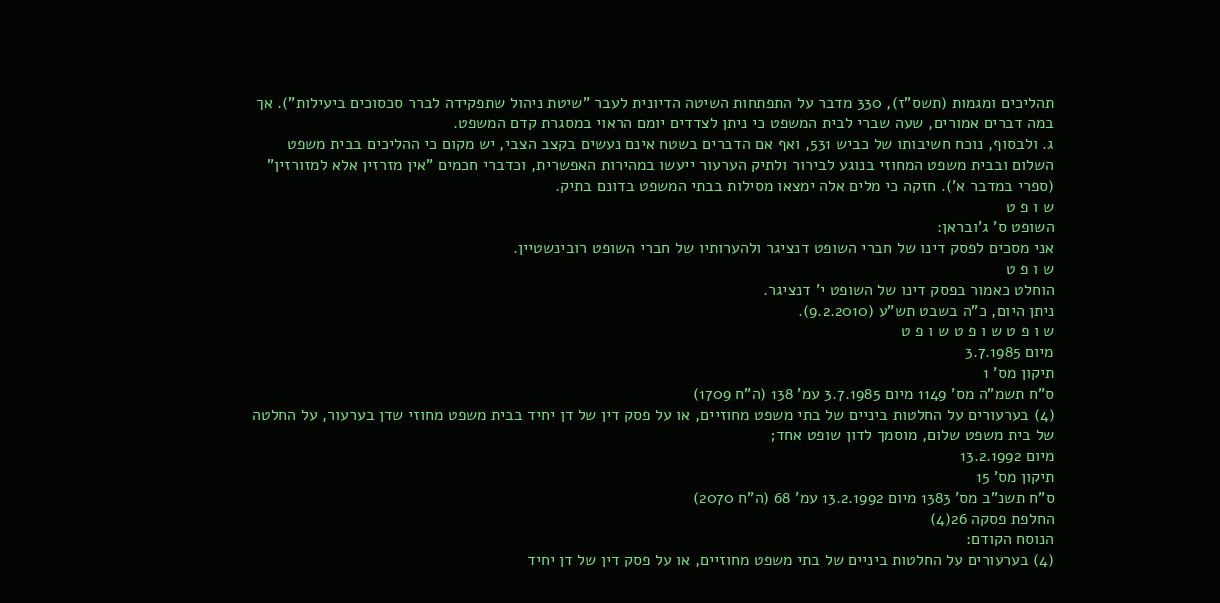תהליכים ומגמות (תשס"ז), 330 מדבר על התפתחות השיטה הדיונית לעבר "שיטת ניהול שתפקידה לברר סכסוכים ביעילות"). אך במה דברים אמורים, שעה שברי לבית המשפט כי ניתן לצדדים יומם הראוי במסגרת קדם המשפט.
ג. ולבסוף, נוכח חשיבותו של כביש 531, ואף אם הדברים בשטח אינם נעשים בקצב הצבי, יש מקום כי ההליכים בבית משפט השלום ובבית משפט המחוזי בנוגע לבירור ולתיק הערעור ייעשו במהירות האפשרית, וכדברי חכמים "אין מזרזין אלא למזורזין" (ספרי במדבר א'). חזקה כי מלים אלה ימצאו מסילות בבתי המשפט בדונם בתיק.
ש ו פ ט
השופט ס' ג'ובראן:
אני מסכים לפסק דינו של חברי השופט דנציגר ולהערותיו של חברי השופט רובינשטיין.
ש ו פ ט
הוחלט כאמור בפסק דינו של השופט י' דנציגר.
ניתן היום, כ"ה בשבט תש"ע (9.2.2010).
ש ו פ ט ש ו פ ט ש ו פ ט
מיום 3.7.1985
תיקון מס' 1
ס"ח תשמ"ה מס' 1149 מיום 3.7.1985 עמ' 138 (ה"ח 1709)
(4) בערעורים על החלטות ביניים של בתי משפט מחוזיים, או על פסק דין של דן יחיד בבית משפט מחוזי שדן בערעור, על החלטה של בית משפט שלום, מוסמך לדון שופט אחד;
מיום 13.2.1992
תיקון מס' 15
ס"ח תשנ"ב מס' 1383 מיום 13.2.1992 עמ' 68 (ה"ח 2070)
החלפת פסקה 26(4)
הנוסח הקודם:
(4) בערעורים על החלטות ביניים של בתי משפט מחוזיים, או על פסק דין של דן יחיד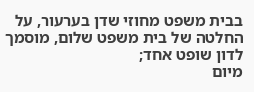בבית משפט מחוזי שדן בערעור, על החלטה של בית משפט שלום, מוסמך לדון שופט אחד;
מיום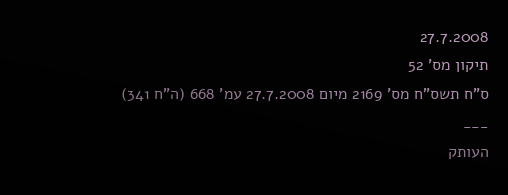27.7.2008
תיקון מס' 52
ס"ח תשס"ח מס' 2169 מיום 27.7.2008 עמ' 668 (ה"ח 341)
___
העותק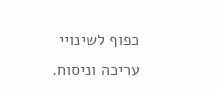כפוף לשינויי עריכה וניסוח.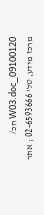09100120_W03.doc חכ/
מרכז מידע, טל' 02-6593666 ; אתר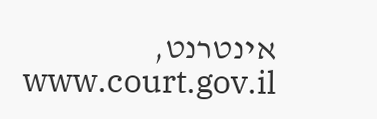אינטרנט, www.court.gov.il